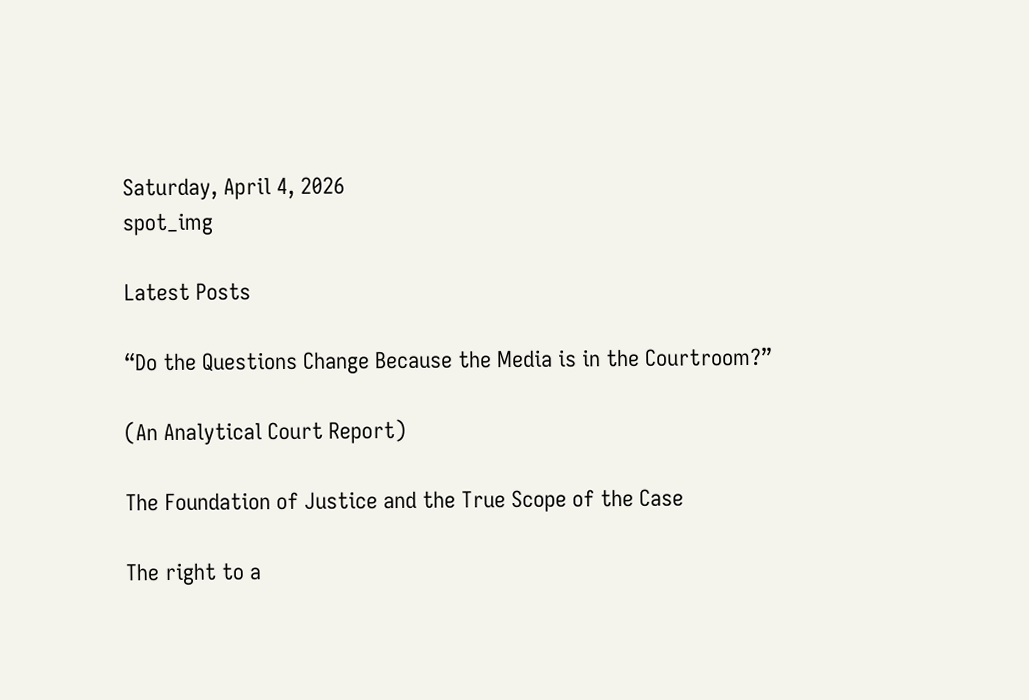Saturday, April 4, 2026
spot_img

Latest Posts

“Do the Questions Change Because the Media is in the Courtroom?”

(An Analytical Court Report)

The Foundation of Justice and the True Scope of the Case

The right to a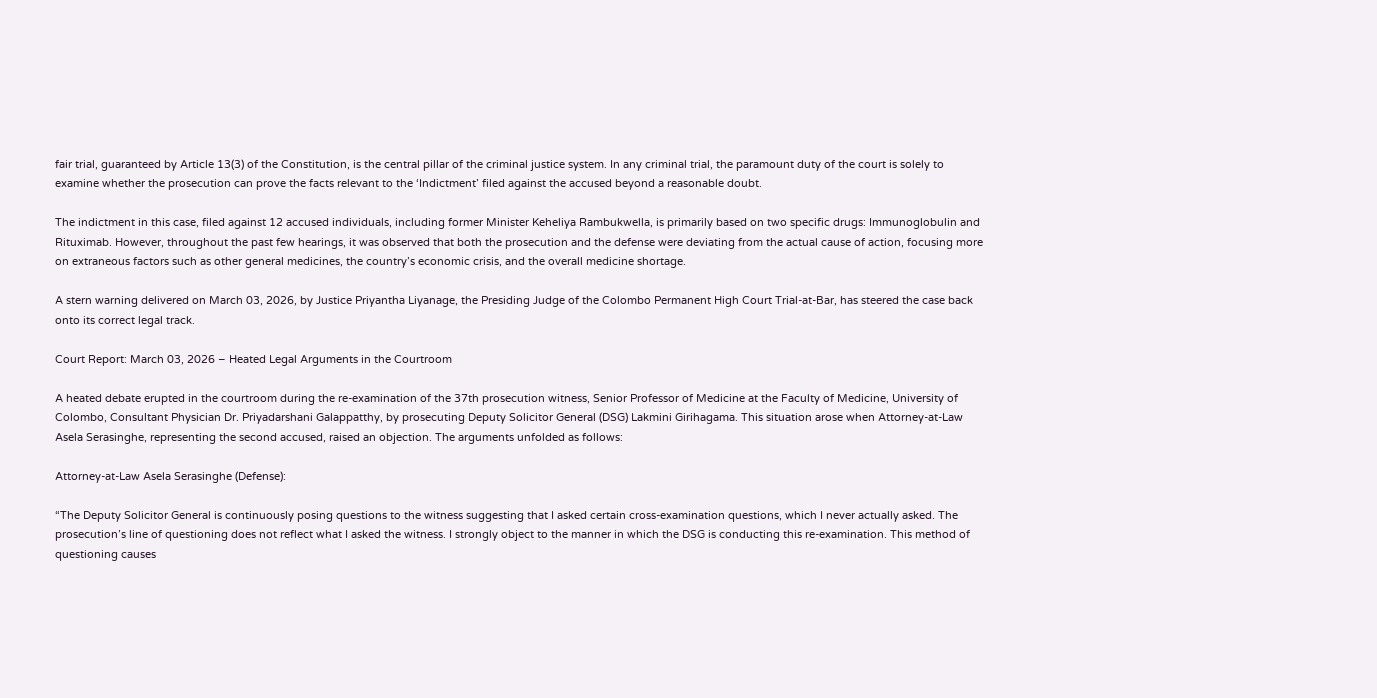fair trial, guaranteed by Article 13(3) of the Constitution, is the central pillar of the criminal justice system. In any criminal trial, the paramount duty of the court is solely to examine whether the prosecution can prove the facts relevant to the ‘Indictment’ filed against the accused beyond a reasonable doubt.

The indictment in this case, filed against 12 accused individuals, including former Minister Keheliya Rambukwella, is primarily based on two specific drugs: Immunoglobulin and Rituximab. However, throughout the past few hearings, it was observed that both the prosecution and the defense were deviating from the actual cause of action, focusing more on extraneous factors such as other general medicines, the country’s economic crisis, and the overall medicine shortage.

A stern warning delivered on March 03, 2026, by Justice Priyantha Liyanage, the Presiding Judge of the Colombo Permanent High Court Trial-at-Bar, has steered the case back onto its correct legal track.

Court Report: March 03, 2026 – Heated Legal Arguments in the Courtroom

A heated debate erupted in the courtroom during the re-examination of the 37th prosecution witness, Senior Professor of Medicine at the Faculty of Medicine, University of Colombo, Consultant Physician Dr. Priyadarshani Galappatthy, by prosecuting Deputy Solicitor General (DSG) Lakmini Girihagama. This situation arose when Attorney-at-Law Asela Serasinghe, representing the second accused, raised an objection. The arguments unfolded as follows:

Attorney-at-Law Asela Serasinghe (Defense):

“The Deputy Solicitor General is continuously posing questions to the witness suggesting that I asked certain cross-examination questions, which I never actually asked. The prosecution’s line of questioning does not reflect what I asked the witness. I strongly object to the manner in which the DSG is conducting this re-examination. This method of questioning causes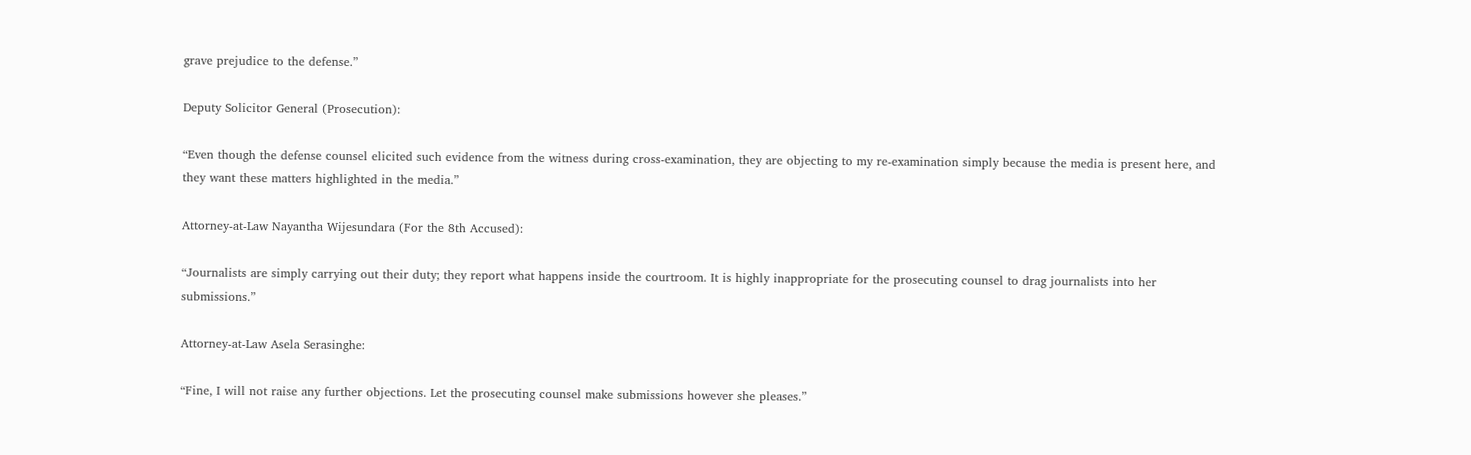grave prejudice to the defense.”

Deputy Solicitor General (Prosecution):

“Even though the defense counsel elicited such evidence from the witness during cross-examination, they are objecting to my re-examination simply because the media is present here, and they want these matters highlighted in the media.”

Attorney-at-Law Nayantha Wijesundara (For the 8th Accused):

“Journalists are simply carrying out their duty; they report what happens inside the courtroom. It is highly inappropriate for the prosecuting counsel to drag journalists into her submissions.”

Attorney-at-Law Asela Serasinghe:

“Fine, I will not raise any further objections. Let the prosecuting counsel make submissions however she pleases.”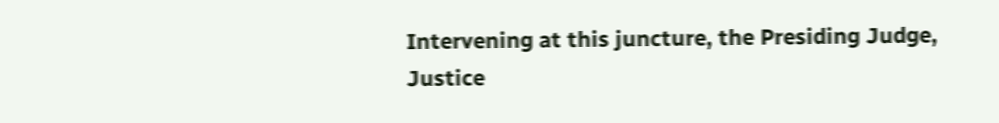Intervening at this juncture, the Presiding Judge, Justice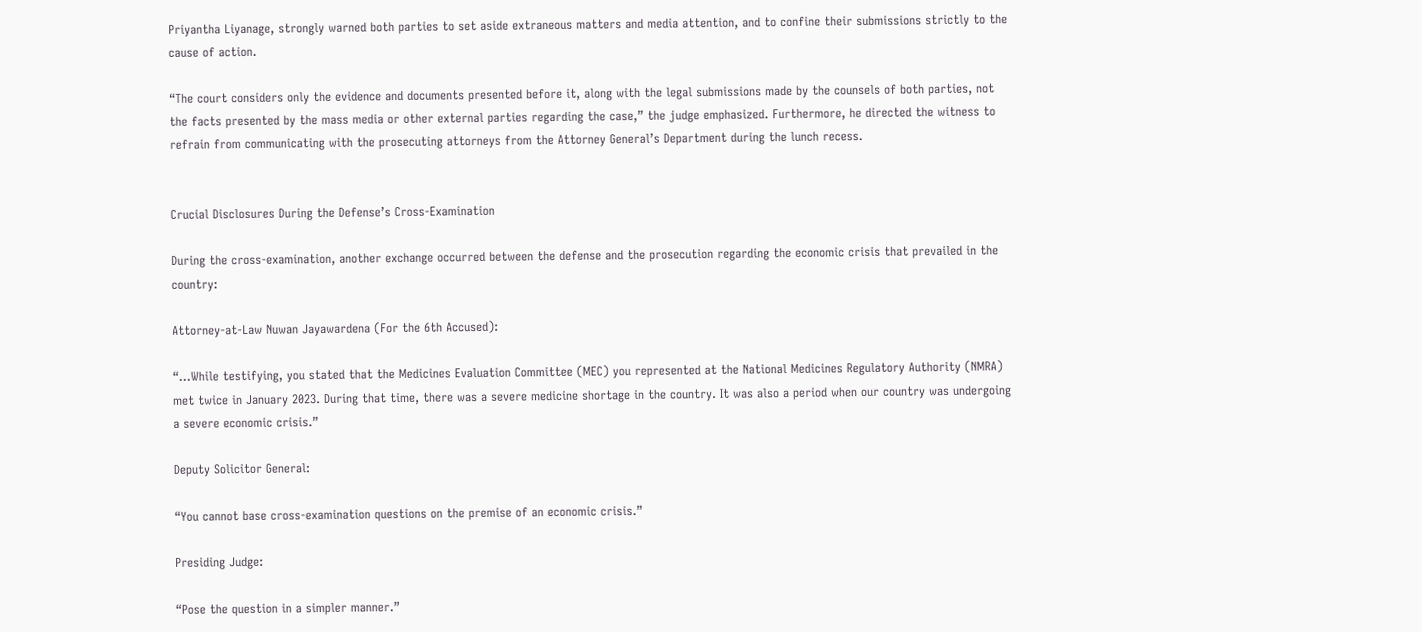Priyantha Liyanage, strongly warned both parties to set aside extraneous matters and media attention, and to confine their submissions strictly to the cause of action.

“The court considers only the evidence and documents presented before it, along with the legal submissions made by the counsels of both parties, not the facts presented by the mass media or other external parties regarding the case,” the judge emphasized. Furthermore, he directed the witness to refrain from communicating with the prosecuting attorneys from the Attorney General’s Department during the lunch recess.


Crucial Disclosures During the Defense’s Cross-Examination

During the cross-examination, another exchange occurred between the defense and the prosecution regarding the economic crisis that prevailed in the country:

Attorney-at-Law Nuwan Jayawardena (For the 6th Accused):

“…While testifying, you stated that the Medicines Evaluation Committee (MEC) you represented at the National Medicines Regulatory Authority (NMRA) met twice in January 2023. During that time, there was a severe medicine shortage in the country. It was also a period when our country was undergoing a severe economic crisis.”

Deputy Solicitor General:

“You cannot base cross-examination questions on the premise of an economic crisis.”

Presiding Judge:

“Pose the question in a simpler manner.”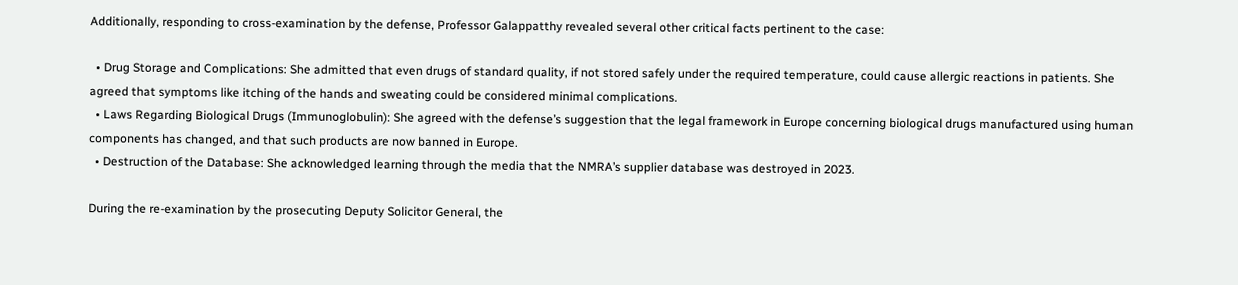Additionally, responding to cross-examination by the defense, Professor Galappatthy revealed several other critical facts pertinent to the case:

  • Drug Storage and Complications: She admitted that even drugs of standard quality, if not stored safely under the required temperature, could cause allergic reactions in patients. She agreed that symptoms like itching of the hands and sweating could be considered minimal complications.
  • Laws Regarding Biological Drugs (Immunoglobulin): She agreed with the defense’s suggestion that the legal framework in Europe concerning biological drugs manufactured using human components has changed, and that such products are now banned in Europe.
  • Destruction of the Database: She acknowledged learning through the media that the NMRA’s supplier database was destroyed in 2023.

During the re-examination by the prosecuting Deputy Solicitor General, the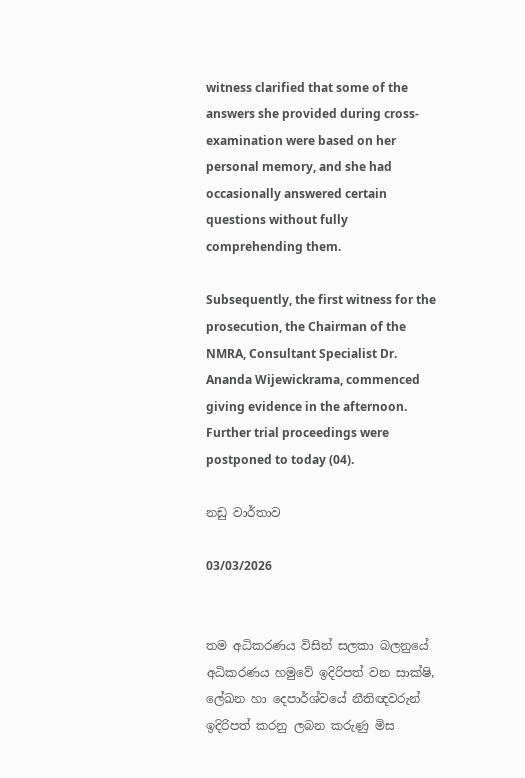witness clarified that some of the answers she provided during cross-examination were based on her personal memory, and she had occasionally answered certain questions without fully comprehending them.

Subsequently, the first witness for the prosecution, the Chairman of the NMRA, Consultant Specialist Dr. Ananda Wijewickrama, commenced giving evidence in the afternoon. Further trial proceedings were postponed to today (04).

නඩු වාර්තාව

03/03/2026


තම අධිකරණය විසින් සලකා බලනුයේ අධිකරණය හමුවේ ඉදිරිපත් වන සාක්ෂි, ලේඛන හා දෙපාර්ශ්වයේ නීතිඥවරුන් ඉදිරිපත් කරනු ලබන කරුණු මිස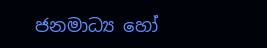ජනමාධ්‍ය හෝ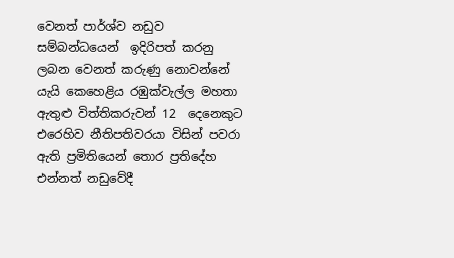වෙනත් පාර්ශ්ව නඩුව සම්බන්ධයෙන්  ඉදිරිපත් කරනු ලබන වෙනත් කරුණු නොවන්නේ යැයි කෙහෙළිය රඹුක්වැල්ල මහතා ඇතුළු විත්තිකරුවන් 12  දෙනෙකුට එරෙහිව නීතිපතිවරයා විසින් පවරා ඇති ප්‍රමිතියෙන් තොර ප්‍රතිදේහ එන්නත් නඩුවේදී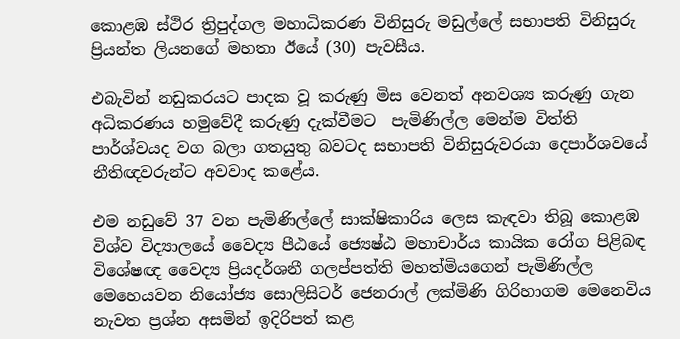කොළඹ ස්ථිර ත්‍රිපුද්ගල මහාධිකරණ විනිසුරු මඩුල්ලේ සභාපති විනිසුරු ප්‍රියන්ත ලියනගේ මහතා ඊයේ (30) පැවසීය.

එබැවින් නඩුකරයට පාදක වූ කරුණු මිස වෙනත් අනවශ්‍ය කරුණු ගැන අධිකරණය හමුවේදී කරුණු දැක්වීමට  පැමිණිල්ල මෙන්ම විත්ති පාර්ශ්වයද වග බලා ගතයුතු බවටද සභාපති විනිසුරුවරයා දෙපාර්ශවයේ නීතිඥවරුන්ට අවවාද කළේය.

එම නඩුවේ 37 වන පැමිණිල්ලේ සාක්ෂිකාරිය ලෙස කැඳවා තිබූ කොළඹ විශ්ව විද්‍යාලයේ වෛද්‍ය පීඨයේ ජ්‍යෙෂ්ඨ මහාචාර්ය කායික රෝග පිළිබඳ විශේෂඥ වෛද්‍ය ප්‍රියදර්ශනී ගලප්පත්ති මහත්මියගෙන් පැමිණිල්ල මෙහෙයවන නියෝජ්‍ය සොලිසිටර් ජෙනරාල් ලක්මිණි ගිරිහාගම මෙනෙවිය නැවත ප්‍රශ්න අසමින් ඉදිරිපත් කළ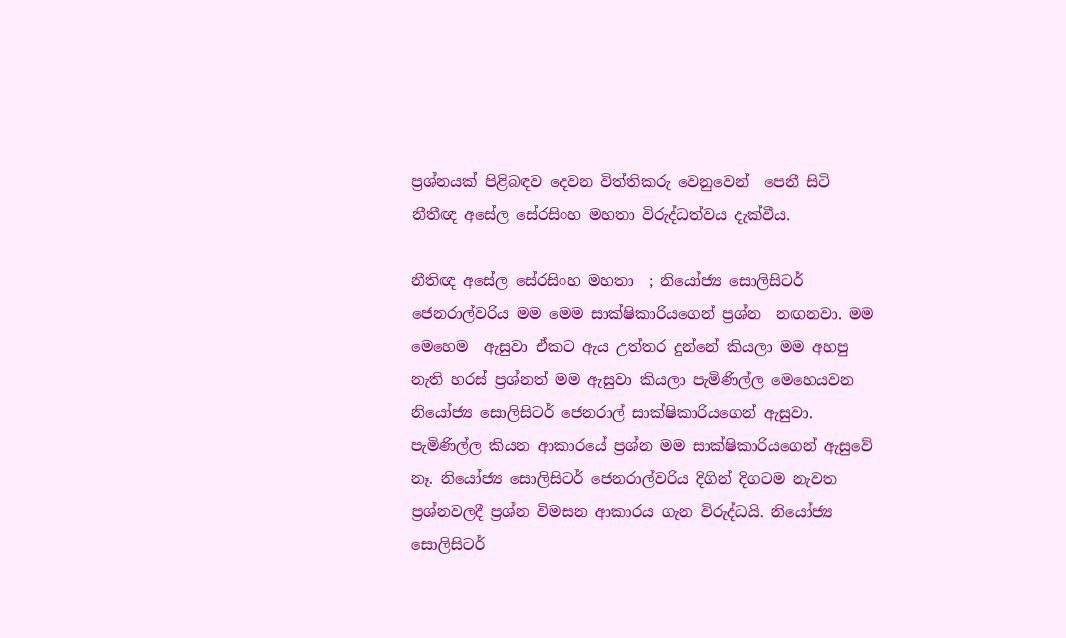ප්‍රශ්නයක් පිළිබඳව දෙවන විත්තිකරු වෙනුවෙන්  පෙනී සිටි නීතීඥ අසේල සේරසිංහ මහතා විරුද්ධත්වය දැක්වීය.

නීතිඥ අසේල සේරසිංහ මහතා  ; නියෝජ්‍ය සොලිසිටර් ජෙනරාල්වරිය මම මෙම සාක්ෂිකාරියගෙන් ප්‍රශ්න  නඟනවා. මම මෙහෙම  ඇසුවා ඒකට ඇය උත්තර දුන්නේ කියලා මම අහපු  නැති හරස් ප්‍රශ්නත් මම ඇසුවා කියලා පැමිණිල්ල මෙහෙයවන නියෝජ්‍ය සොලිසිටර් ජෙනරාල් සාක්ෂිකාරියගෙන් ඇසුවා.  පැමිණිල්ල කියන ආකාරයේ ප්‍රශ්න මම සාක්ෂිකාරියගෙන් ඇසුවේ නෑ. නියෝජ්‍ය සොලිසිටර් ජෙනරාල්වරිය දිගින් දිගටම නැවත ප්‍රශ්නවලදී ප්‍රශ්න විමසන ආකාරය ගැන විරුද්ධයි. නියෝජ්‍ය සොලිසිටර්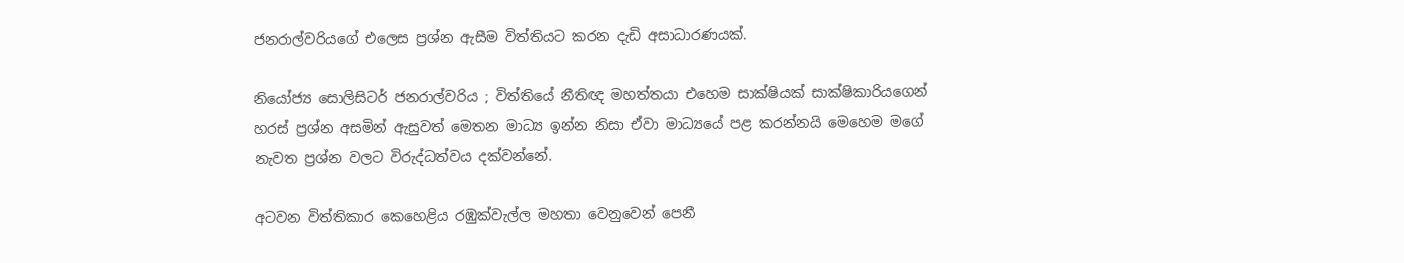ජනරාල්වරියගේ එලෙස ප්‍රශ්න ඇසීම විත්තියට කරන දැඩි අසාධාරණයක්.

නියෝජ්‍ය සොලිසිටර් ජනරාල්වරිය ; විත්තියේ නීතිඥ මහත්තයා එහෙම සාක්ෂියක් සාක්ෂිකාරියගෙන් හරස් ප්‍රශ්න අසමින් ඇසුවත් මෙතන මාධ්‍ය ඉන්න නිසා ඒවා මාධ්‍යයේ පළ කරන්නයි මෙහෙම මගේ නැවත ප්‍රශ්න වලට විරුද්ධත්වය දක්වන්නේ.

අටවන විත්තිකාර කෙහෙළිය රඹුක්වැල්ල මහතා වෙනුවෙන් පෙනී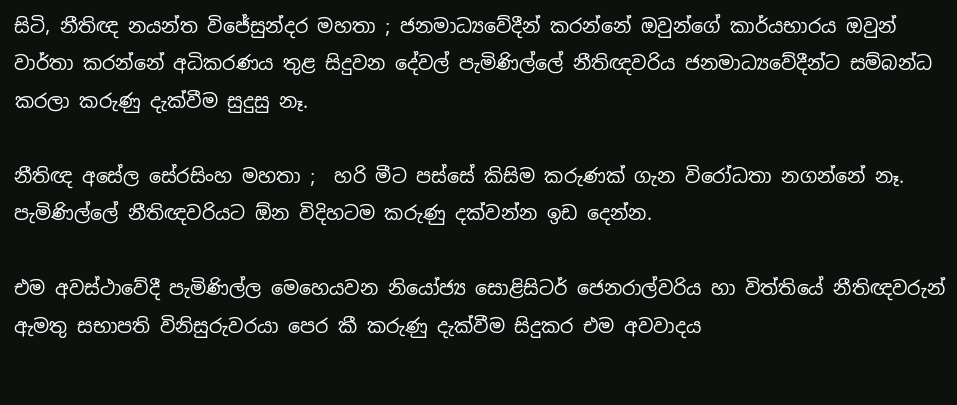සිටි, නීතිඥ නයන්ත විජේසුන්දර මහතා ; ජනමාධ්‍යවේදීන් කරන්නේ ඔවුන්ගේ කාර්යභාරය ඔවුන් වාර්තා කරන්නේ අධිකරණය තුළ සිදුවන දේවල් පැමිණිල්ලේ නීතිඥවරිය ජනමාධ්‍යවේදීන්ට සම්බන්ධ කරලා කරුණු දැක්වීම සුදුසු නෑ.

නීතිඥ අසේල සේරසිංහ මහතා ;  හරි මීට පස්සේ කිසිම කරුණක් ගැන විරෝධතා නගන්නේ නෑ. පැමිණිල්ලේ නීතිඥවරියට ඕන විදිහටම කරුණු දක්වන්න ඉඩ දෙන්න.

එම අවස්ථාවේදී පැමිණිල්ල මෙහෙයවන නියෝජ්‍ය සොළිසිටර් ජෙනරාල්වරිය හා විත්තියේ නීතිඥවරුන් ඇමතු සභාපති විනිසුරුවරයා පෙර කී කරුණු දැක්වීම සිදුකර එම අවවාදය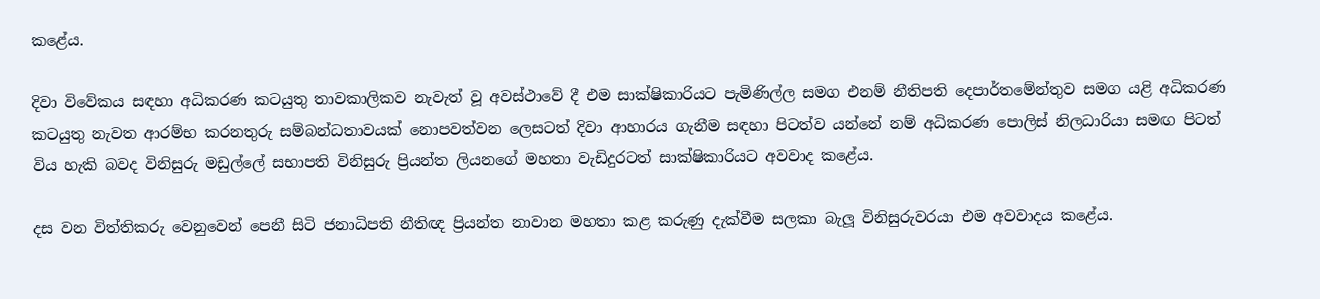කළේය.

දිවා විවේකය සඳහා අධිකරණ කටයුතු තාවකාලිකව නැවැත් වූ අවස්ථාවේ දී එම සාක්ෂිකාරියට පැමිණිල්ල සමග එනම් නීතිපති දෙපාර්තමේන්තුව සමග යළි අධිකරණ කටයුතු නැවත ආරම්භ කරනතුරු සම්බන්ධතාවයක් නොපවත්වන ලෙසටත් දිවා ආහාරය ගැනීම සඳහා පිටත්ව යන්නේ නම් අධිකරණ පොලිස් නිලධාරියා සමඟ පිටත් විය හැකි බවද විනිසුරු මඩුල්ලේ සභාපති විනිසුරු ප්‍රියන්ත ලියනගේ මහතා වැඩිදුරටත් සාක්ෂිකාරියට අවවාද කළේය.

දස වන විත්තිකරු වෙනුවෙන් පෙනී සිටි ජනාධිපති නීතිඥ ප්‍රියන්ත නාවාන මහතා කළ කරුණු දැක්වීම සලකා බැලූ විනිසුරුවරයා එම අවවාදය කළේය.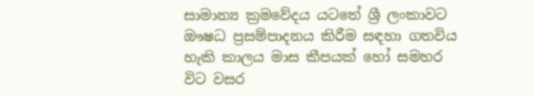සාමාන්‍ය ක්‍රමවේදය යටතේ ශ්‍රී ලංකාවට ඖෂධ ප්‍රසම්පාදනය කිරීම සඳහා ගතවිය හැකි කාලය මාස කීපයක් හෝ සමහර විට වසර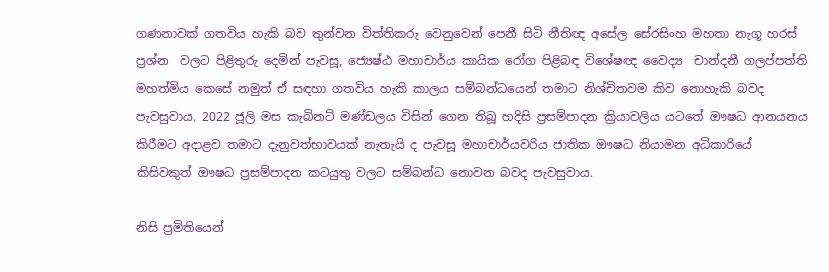ගණනාවක් ගතවිය හැකි බව තුන්වන විත්තිකරු වෙනුවෙන් පෙනී සිටි නීතිඥ අසේල සේරසිංහ මහතා නැගූ හරස් ප්‍රශ්න  වලට පිළිතුරු දෙමින් පැවසූ, ජ්‍යෙෂ්ඨ මහාචාර්ය කායික රෝග පිළිබඳ විශේෂඥ වෛද්‍ය  චාන්දනී ගලප්පත්ති මහත්මිය කෙසේ නමුත් ඒ සඳහා ගතවිය හැකි කාලය සම්බන්ධයෙන් තමාට නිශ්චිතවම කිව නොහැකි බවද පැවසුවාය. 2022 ජූලි මස කැබිනට් මණ්ඩලය විසින් ගෙන තිබූ හදිසි ප්‍රසම්පාදන ක්‍රියාවලිය යටතේ ඖෂධ ආනයනය කිරීමට අදාළව තමාට දැනුවත්භාවයක් නැතැයි ද පැවසූ මහාචාර්යවරිය ජාතික ඖෂධ නියාමන අධිකාරියේ කිසිවකුත් ඖෂධ ප්‍රසම්පාදන කටයුතු වලට සම්බන්ධ නොවන බවද පැවසුවාය.

නිසි ප්‍රමිතියෙන්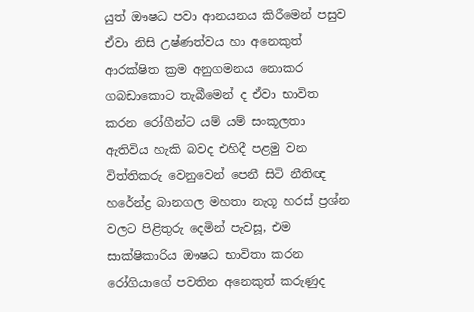යුත් ඖෂධ පවා ආනයනය කිරීමෙන් පසුව ඒවා නිසි උෂ්ණත්වය හා අනෙකුත් ආරක්ෂිත ක්‍රම අනුගමනය නොකර ගබඩාකොට තැබීමෙන් ද ඒවා භාවිත කරන රෝගීන්ට යම් යම් සංකූලතා ඇතිවිය හැකි බවද එහිදී පළමු වන විත්තිකරු වෙනුවෙන් පෙනී සිටි නීතිඥ හරේන්ද්‍ර බානගල මහතා නැගූ හරස් ප්‍රශ්න වලට පිළිතුරු දෙමින් පැවසූ, එම සාක්ෂිකාරිය ඖෂධ භාවිතා කරන රෝගියාගේ පවතින අනෙකුත් කරුණුද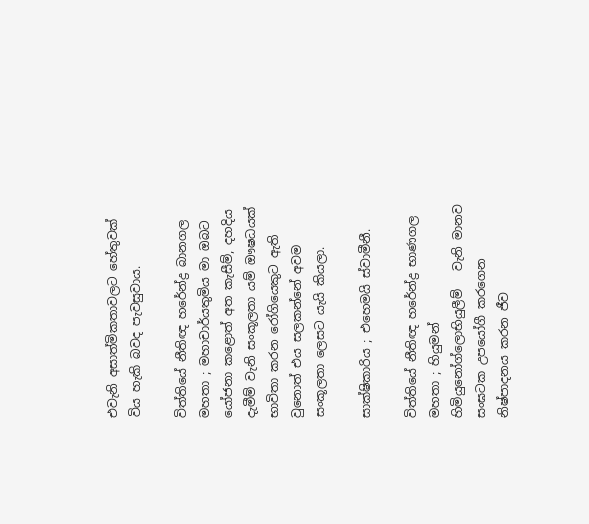එවැනි අසාත්මිකතාවලට හේතුවක් විය හැකි බවද පැවසුවාය.

විත්තියේ නීතිඥ හරේන්ද්‍ර බානගල මහතා ; මහාචාර්යතුමිය මා ඔබට යෝජනා කළොත් අත කැසීම්, දහදිය දැමීම් වැනි සංකූලතා යම් ඖෂධයක් භාවිතා කරන රෝගියෙකුට ඇති වුනොත් එය සලකන්නේ අවම සංකූලතා ලෙසට යැයි කියලා.

සාක්ෂිකාරිය ; එහෙමයි ස්වාමීනී.

විත්තියේ නීතිඥ හරේන්ද්‍ර භාණගල මහතා ; හියුමන් හිමියුනෝග්ලොභියුලීම්   වැනි මානව සංඝටක උපයෝගී කරගෙන නිෂ්පාදනය කරන ජීව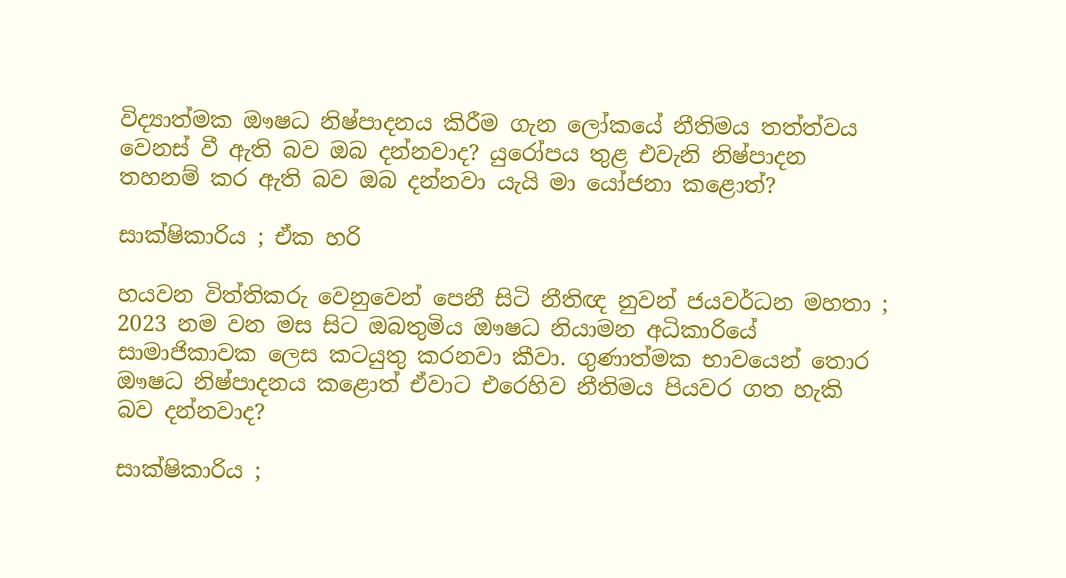විද්‍යාත්මක ඖෂධ නිෂ්පාදනය කිරීම ගැන ලෝකයේ නීතිමය තත්ත්වය වෙනස් වී ඇති බව ඔබ දන්නවාද? යුරෝපය තුළ එවැනි නිෂ්පාදන තහනම් කර ඇති බව ඔබ දන්නවා යැයි මා යෝජනා කළොත්?

සාක්ෂිකාරිය ; ඒක හරි

හයවන විත්තිකරු වෙනුවෙන් පෙනී සිටි නීතිඥ නුවන් ජයවර්ධන මහතා ; 2023 නම වන මස සිට ඔබතුමිය ඖෂධ නියාමන අධිකාරියේ සාමාජිකාවක ලෙස කටයුතු කරනවා කීවා. ගුණාත්මක භාවයෙන් තොර ඖෂධ නිෂ්පාදනය කළොත් ඒවාට එරෙහිව නීතිමය පියවර ගත හැකි බව දන්නවාද?

සාක්ෂිකාරිය ;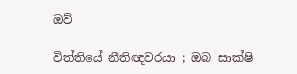ඔව්

විත්තියේ නීතිඥවරයා ; ඔබ සාක්ෂි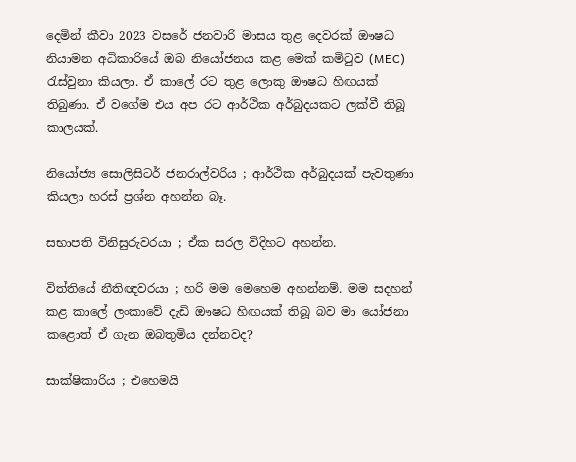දෙමින් කීවා 2023 වසරේ ජනවාරි මාසය තුළ දෙවරක් ඖෂධ නියාමන අධිකාරියේ ඔබ නියෝජනය කළ මෙක් කමිටුව (MEC) රැස්වුනා කියලා. ඒ කාලේ රට තුළ ලොකු ඖෂධ හිඟයක් තිබුණා. ඒ වගේම එය අප රට ආර්ථික අර්බුදයකට ලක්වී තිබූ කාලයක්.

නියෝජ්‍ය සොලිසිටර් ජනරාල්වරිය ; ආර්ථික අර්බුදයක් පැවතුණා කියලා හරස් ප්‍රශ්න අහන්න බෑ.

සභාපති විනිසුරුවරයා ; ඒක සරල විදිහට අහන්න.

විත්තියේ නීතිඥවරයා ; හරි මම මෙහෙම අහන්නම්. මම සදහන් කළ කාලේ ලංකාවේ දැඩි ඖෂධ හිඟයක් තිබූ බව මා යෝජනා කළොත් ඒ ගැන ඔබතුමිය දන්නවද?

සාක්ෂිකාරිය ; එහෙමයි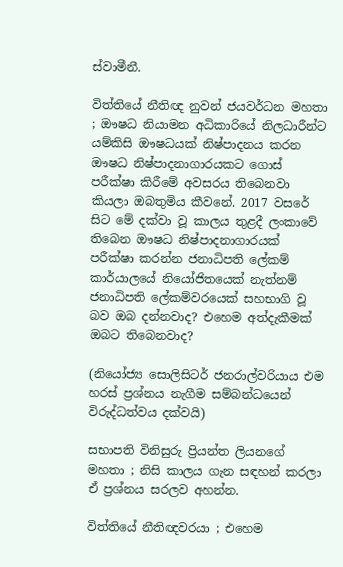ස්වාමීනී.

විත්තියේ නීතිඥ නුවන් ජයවර්ධන මහතා ; ඖෂධ නියාමන අධිකාරියේ නිලධාරීන්ට යම්කිසි ඖෂධයක් නිෂ්පාදනය කරන ඖෂධ නිෂ්පාදනාගාරයකට ගොස් පරීක්ෂා කිරීමේ අවසරය තිබෙනවා කියලා ඔබතුමිය කීවනේ. 2017 වසරේ සිට මේ දක්වා වූ කාලය තුළදී ලංකාවේ තිබෙන ඖෂධ නිෂ්පාදනාගාරයක් පරීක්ෂා කරන්න ජනාධිපති ලේකම් කාර්යාලයේ නියෝජිතයෙක් නැත්නම් ජනාධිපති ලේකම්වරයෙක් සහභාගි වූ බව ඔබ දන්නවාද? එහෙම අත්දැකීමක් ඔබට තිබෙනවාද?

(නියෝජ්‍ය සොලිසිටර් ජනරාල්වරියාය එම හරස් ප්‍රශ්නය නැගීම සම්බන්ධයෙන් විරුද්ධත්වය දක්වයි)

සභාපති විනිසුරු ප්‍රියන්ත ලියනගේ මහතා ; නිසි කාලය ගැන සඳහන් කරලා ඒ ප්‍රශ්නය සරලව අහන්න.

විත්තියේ නීතිඥවරයා ; එහෙම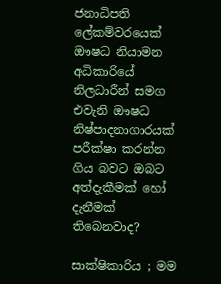ජනාධිපති ලේකම්වරයෙක් ඖෂධ නියාමන අධිකාරියේ නිලධාරීන් සමග එවැනි ඖෂධ නිෂ්පාදනාගාරයක් පරීක්ෂා කරන්න ගිය බවට ඔබට අත්දැකීමක් හෝ දැනීමක් තිබෙනවාද?

සාක්ෂිකාරිය ; මම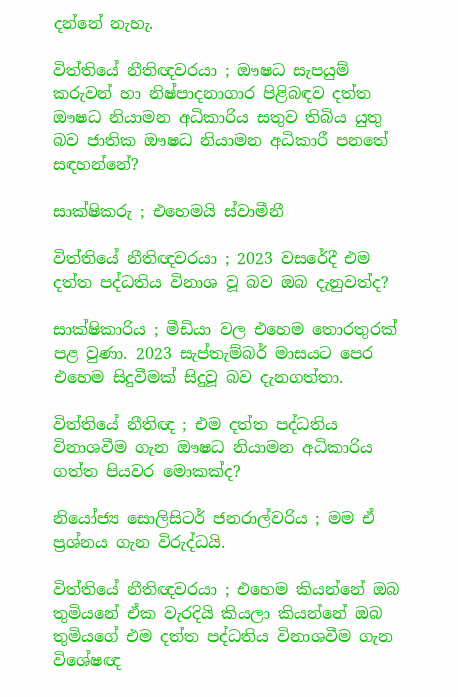දන්නේ නැහැ.

විත්තියේ නීතිඥවරයා ; ඖෂධ සැපයුම් කරුවන් හා නිෂ්පාදනාගාර පිළිබඳව දත්ත ඖෂධ නියාමන අධිකාරිය සතුව තිබිය යුතු බව ජාතික ඖෂධ නියාමන අධිකාරී පනතේ සඳහන්නේ?

සාක්ෂිකරු ; එහෙමයි ස්වාමීනී

විත්තියේ නීතිඥවරයා ; 2023 වසරේදී එම දත්ත පද්ධතිය විනාශ වූ බව ඔබ දැනුවත්ද?

සාක්ෂිකාරිය ; මීඩියා වල එහෙම තොරතුරක් පළ වුණා. 2023 සැප්තැම්බර් මාසයට පෙර එහෙම සිදුවීමක් සිදුවූ බව දැනගත්තා.

විත්තියේ නීතිඥ ; එම දත්ත පද්ධතිය විනාශවීම ගැන ඖෂධ නියාමන අධිකාරිය ගත්ත පියවර මොකක්ද?

නියෝජ්‍ය සොලිසිටර් ජනරාල්වරිය ; මම ඒ ප්‍රශ්නය ගැන විරුද්ධයි.

විත්තියේ නීතිඥවරයා ; එහෙම කියන්නේ ඔබ තුමියනේ ඒක වැරදියි කියලා කියන්නේ ඔබ තුමියගේ එම දත්ත පද්ධතිය විනාශවීම ගැන විශේෂඥ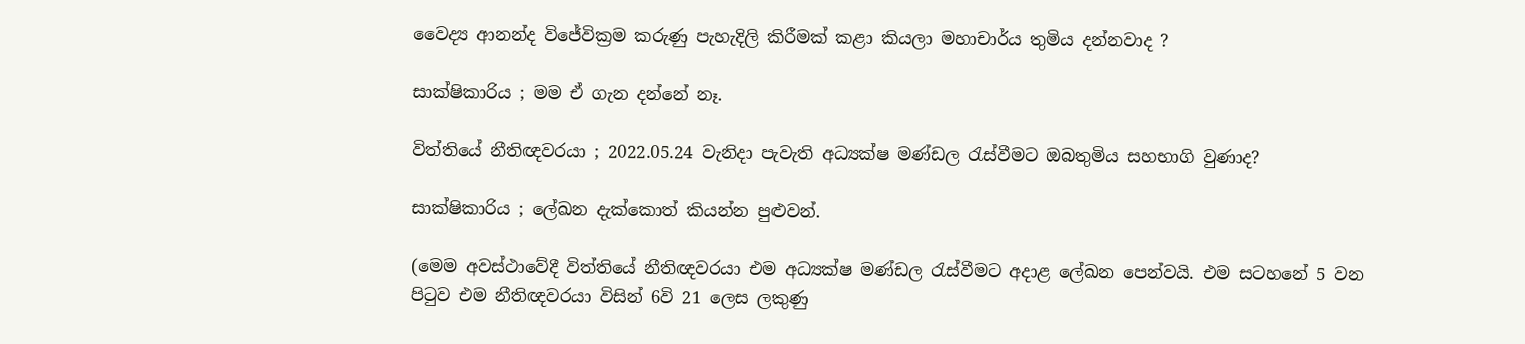වෛද්‍ය ආනන්ද විජේවික්‍රම කරුණු පැහැදිලි කිරීමක් කළා කියලා මහාචාර්ය තුමිය දන්නවාද ?

සාක්ෂිකාරිය ; මම ඒ ගැන දන්නේ නෑ.

විත්තියේ නීතිඥවරයා ; 2022.05.24 වැනිදා පැවැති අධ්‍යක්ෂ මණ්ඩල රැස්වීමට ඔබතුමිය සහභාගි වුණාද?

සාක්ෂිකාරිය ; ලේඛන දැක්කොත් කියන්න පුළුවන්.

(මෙම අවස්ථාවේදී විත්තියේ නීතිඥවරයා එම අධ්‍යක්ෂ මණ්ඩල රැස්වීමට අදාළ ලේඛන පෙන්වයි. එම සටහනේ 5 වන පිටුව එම නීතිඥවරයා විසින් 6වි 21 ලෙස ලකුණු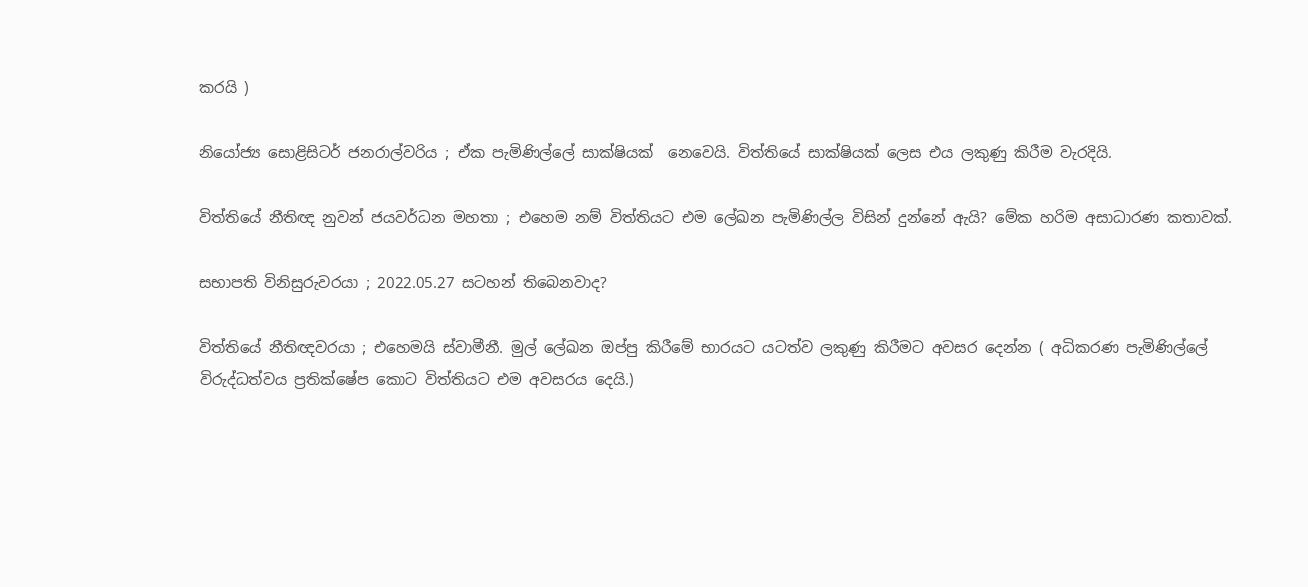කරයි )

නියෝජ්‍ය සොළිසිටර් ජනරාල්වරිය ; ඒක පැමිණිල්ලේ සාක්ෂියක්  නෙවෙයි. විත්තියේ සාක්ෂියක් ලෙස එය ලකුණු කිරීම වැරදියි.

විත්තියේ නීතිඥ නුවන් ජයවර්ධන මහතා ; එහෙම නම් විත්තියට එම ලේඛන පැමිණිල්ල විසින් දුන්නේ ඇයි? මේක හරිම අසාධාරණ කතාවක්.

සභාපති විනිසුරුවරයා ; 2022.05.27 සටහන් තිබෙනවාද?

විත්තියේ නීතිඥවරයා ; එහෙමයි ස්වාමීනී. මුල් ලේඛන ඔප්පු කිරීමේ භාරයට යටත්ව ලකුණු කිරීමට අවසර දෙන්න ( අධිකරණ පැමිණිල්ලේ විරුද්ධත්වය ප්‍රතික්ෂේප කොට විත්තියට එම අවසරය දෙයි.)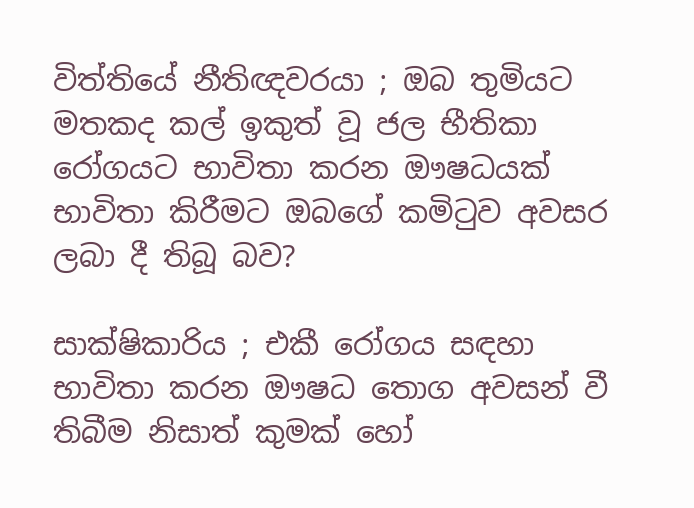විත්තියේ නීතිඥවරයා ; ඔබ තුමියට මතකද කල් ඉකුත් වූ ජල භීතිකා රෝගයට භාවිතා කරන ඖෂධයක් භාවිතා කිරීමට ඔබගේ කමිටුව අවසර ලබා දී තිබූ බව?

සාක්ෂිකාරිය ; එකී රෝගය සඳහා භාවිතා කරන ඖෂධ තොග අවසන් වී තිබීම නිසාත් කුමක් හෝ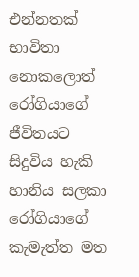එන්නතක් භාවිතා නොකලොත් රෝගියාගේ ජීවිතයට සිදුවිය හැකි හානිය සලකා රෝගියාගේ කැමැත්ත මත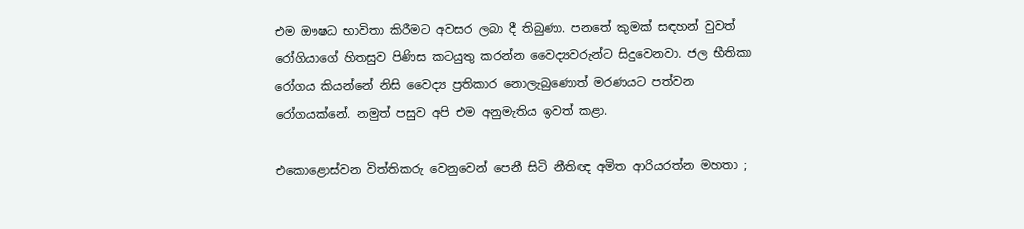එම ඖෂධ භාවිතා කිරීමට අවසර ලබා දී තිබුණා. පනතේ කුමක් සඳහන් වුවත් රෝගියාගේ හිතසුව පිණිස කටයුතු කරන්න වෛද්‍යවරුන්ට සිදුවෙනවා. ජල භීතිකා රෝගය කියන්නේ නිසි වෛද්‍ය ප්‍රතිකාර නොලැබුණොත් මරණයට පත්වන රෝගයක්නේ. නමුත් පසුව අපි එම අනුමැතිය ඉවත් කළා.

එකොළොස්වන විත්තිකරු වෙනුවෙන් පෙනී සිටි නීතිඥ අමිත ආරියරත්න මහතා ;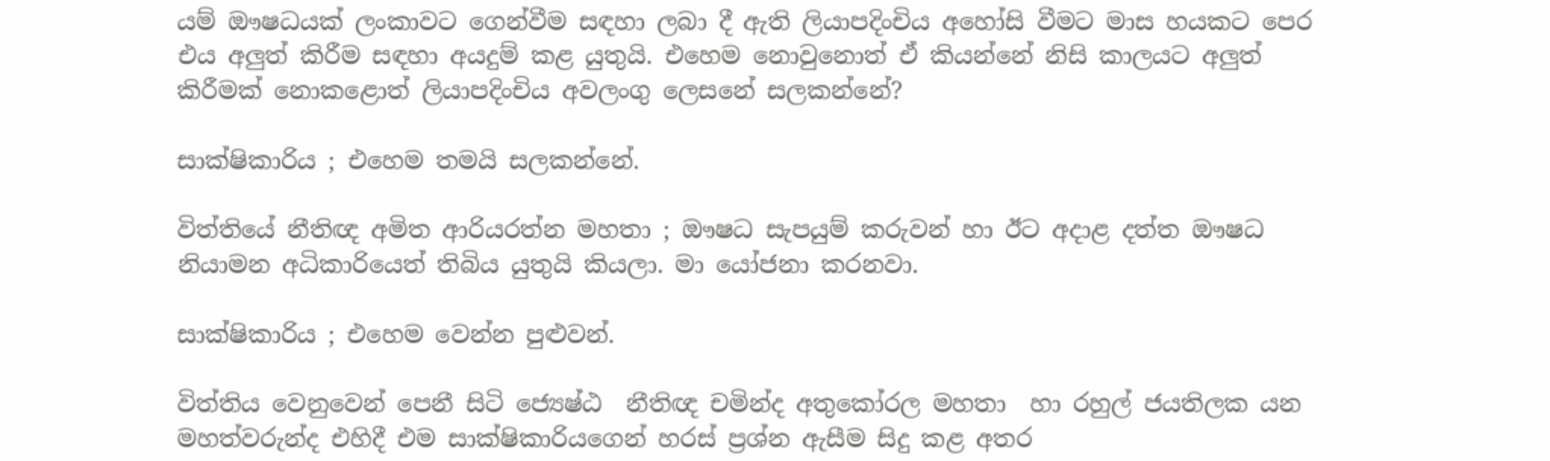යම් ඖෂධයක් ලංකාවට ගෙන්වීම සඳහා ලබා දී ඇති ලියාපදිංචිය අහෝසි වීමට මාස හයකට පෙර එය අලුත් කිරීම සඳහා අයදුම් කළ යුතුයි. එහෙම නොවුනොත් ඒ කියන්නේ නිසි කාලයට අලුත් කිරීමක් නොකළොත් ලියාපදිංචිය අවලංගු ලෙසනේ සලකන්නේ?

සාක්ෂිකාරිය ; එහෙම තමයි සලකන්නේ.

විත්තියේ නීතිඥ අමිත ආරියරත්න මහතා ; ඖෂධ සැපයුම් කරුවන් හා ඊට අදාළ දත්ත ඖෂධ නියාමන අධිකාරියෙත් තිබිය යුතුයි කියලා. මා යෝජනා කරනවා.

සාක්ෂිකාරිය ; එහෙම වෙන්න පුළුවන්.

විත්තිය වෙනුවෙන් පෙනී සිටි ජ්‍යෙෂ්ඨ  නීතිඥ චමින්ද අතුකෝරල මහතා  හා රහුල් ජයතිලක යන මහත්වරුන්ද එහිදී එම සාක්ෂිකාරියගෙන් හරස් ප්‍රශ්න ඇසීම සිදු කළ අතර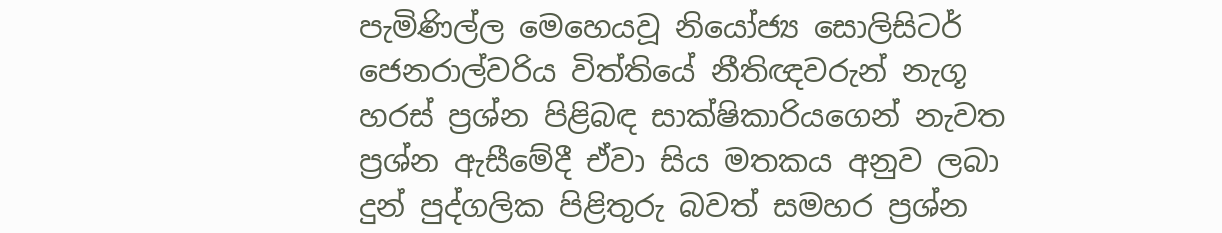පැමිණිල්ල මෙහෙයවූ නියෝජ්‍ය සොලිසිටර් ජෙනරාල්වරිය විත්තියේ නීතිඥවරුන් නැගූ හරස් ප්‍රශ්න පිළිබඳ සාක්ෂිකාරියගෙන් නැවත ප්‍රශ්න ඇසීමේදී ඒවා සිය මතකය අනුව ලබා දුන් පුද්ගලික පිළිතුරු බවත් සමහර ප්‍රශ්න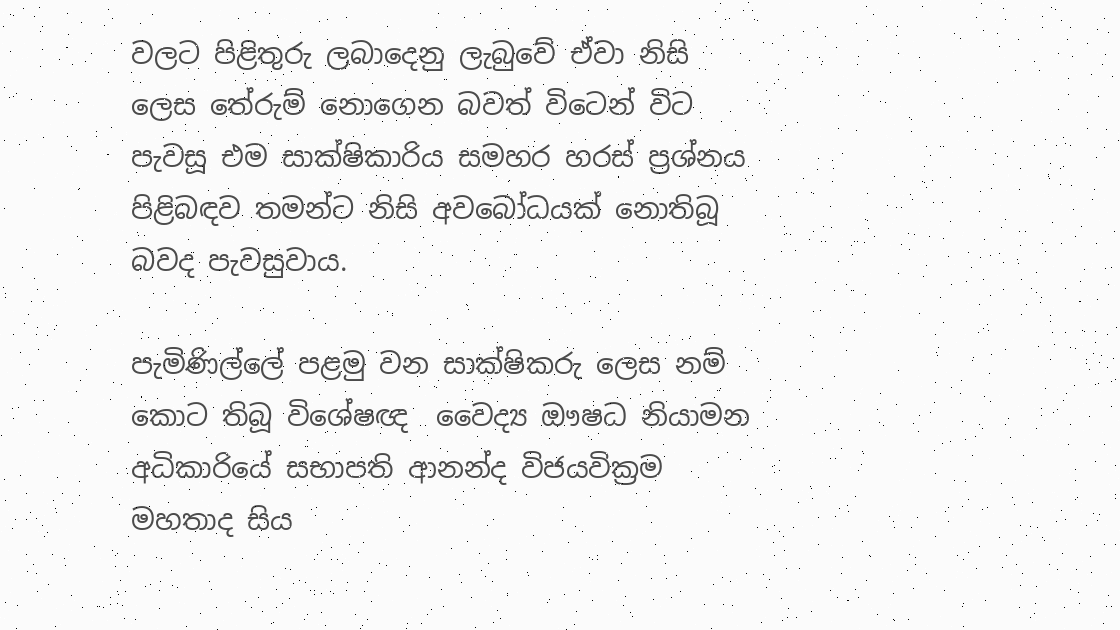වලට පිළිතුරු ලබාදෙනු ලැබුවේ ඒවා නිසි ලෙස තේරුම් නොගෙන බවත් විටෙන් විට පැවසූ එම සාක්ෂිකාරිය සමහර හරස් ප්‍රශ්නය පිළිබඳව තමන්ට නිසි අවබෝධයක් නොතිබූ බවද පැවසුවාය.

පැමිණිල්ලේ පළමු වන සාක්ෂිකරු ලෙස නම් කොට තිබූ විශේෂඥ  වෛද්‍ය ඖෂධ නියාමන අධිකාරියේ සභාපති ආනන්ද විජයවික්‍රම මහතාද සිය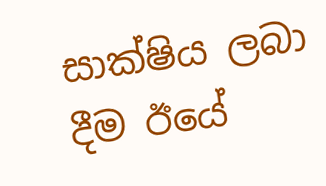සාක්ෂිය ලබා දීම ඊයේ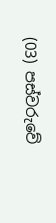(03) පස්වරුවේ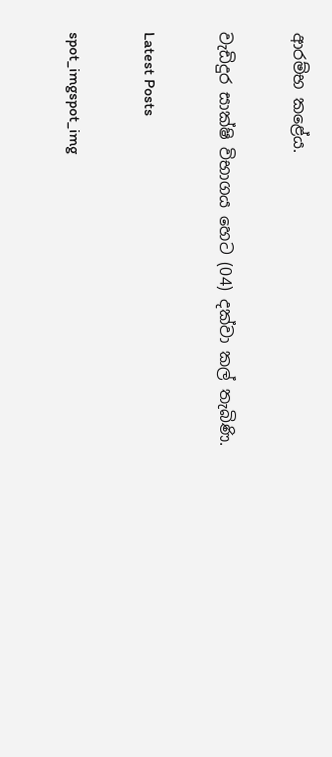ආරම්භ කළේය.

වැඩිදුර සාක්ෂි විභාගය හෙට (04) දක්වා කල් තැබිණි.

Latest Posts

spot_imgspot_img